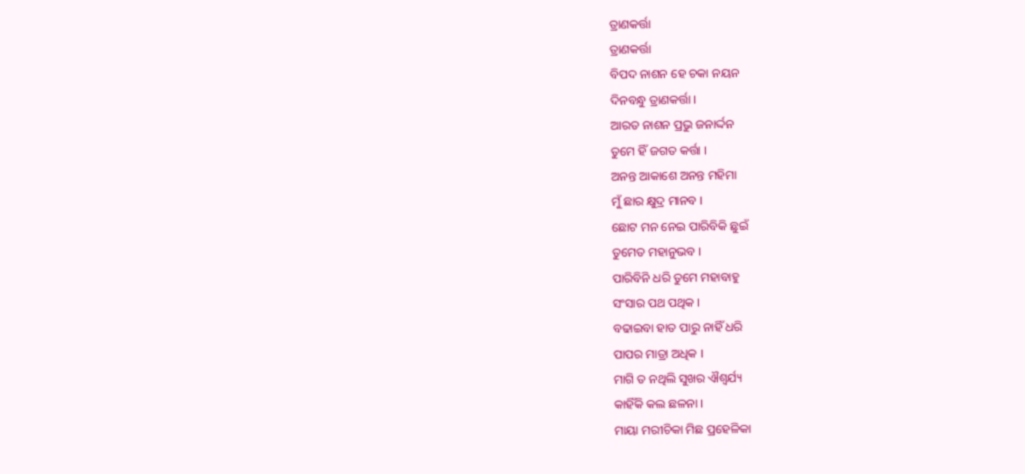ତ୍ରାଣକର୍ତ୍ତା
ତ୍ରାଣକର୍ତ୍ତା
ବିପଦ ନାଶନ ହେ ଚକା ନୟନ
ଦିନବନ୍ଧୁ ତ୍ରାଣକର୍ତ୍ତା ।
ଆରତ ନାଶନ ପ୍ରଭୁ ଜନାର୍ଦ୍ଦନ
ତୁମେ ହିଁ ଜଗତ କର୍ତ୍ତା ।
ଅନନ୍ତ ଆକାଶେ ଅନନ୍ତ ମହିମା
ମୁଁ ଛାର କ୍ଷୁଦ୍ର ମାନବ ।
ଛୋଟ ମନ ନେଇ ପାରିବିକି ଛୁଇଁ
ତୁମେତ ମହାନୁଭବ ।
ପାରିବିନି ଧରି ତୁମେ ମହାବାହୁ
ସଂସାର ପଥ ପଥିକ ।
ବଢାଇବା ହାତ ପାରୁ ନାହିଁ ଧରି
ପାପର ମାତ୍ରା ଅଧିକ ।
ମାଗି ତ ନଥିଲି ସୁଖର ଐଶ୍ୱର୍ଯ୍ୟ
କାହିଁକି କଲ ଛଳନା ।
ମାୟା ମରୀଚିକା ମିଛ ପ୍ରହେଳିକା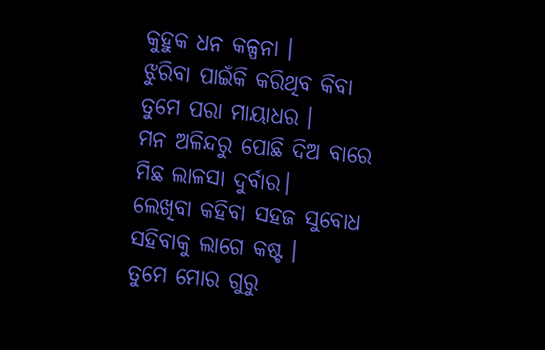କୁହୁକ ଧନ କଳ୍ପନା ।
ଝୁରିବା ପାଇଁକି କରିଥିବ କିବା
ତୁମେ ପରା ମାୟାଧର ।
ମନ ଅଳିନ୍ଦରୁ ପୋଛି ଦିଅ ବାରେ
ମିଛ ଲାଳସା ଦୁର୍ବାର।
ଲେଖିବା କହିବା ସହଜ ସୁବୋଧ
ସହିବାକୁ ଲାଗେ କଷ୍ଟ ।
ତୁମେ ମୋର ଗୁରୁ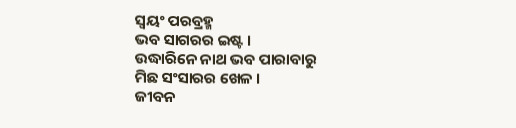ସ୍ୱୟଂ ପରବ୍ରହ୍ମ
ଭବ ସାଗରର ଇଷ୍ଟ ।
ଉଦ୍ଧାରିନେ ନାଥ ଭବ ପାରାବାରୁ
ମିଛ ସଂସାରର ଖେଳ ।
ଜୀବନ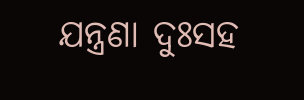ଯନ୍ତ୍ରଣା ଦୁଃସହ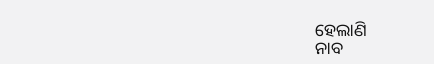ହେଲାଣି
ନାବ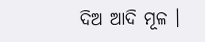ଦିଅ ଆଦି ମୂଳ ।